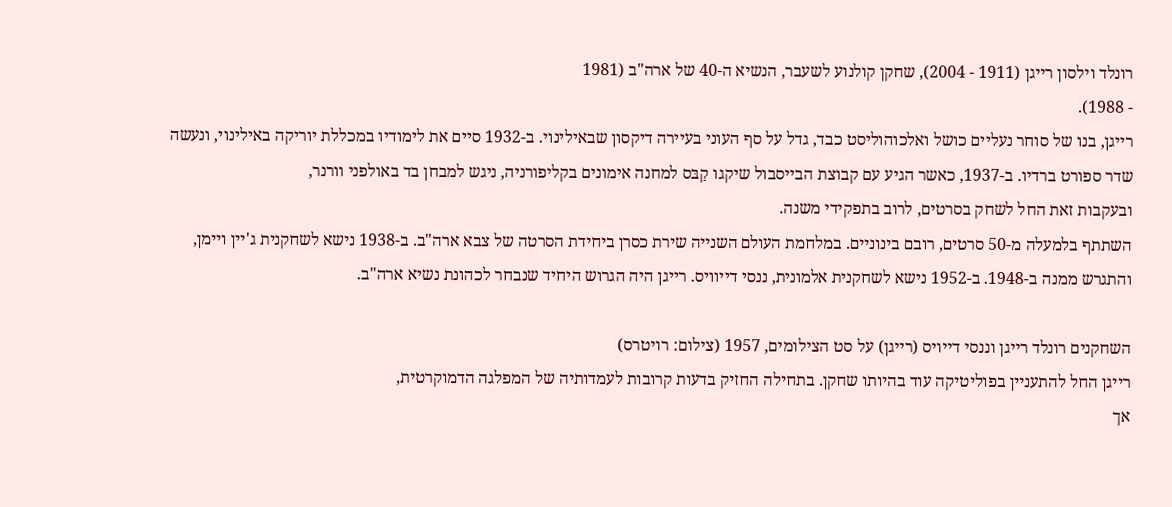רונלד וילסון רייגן (1911 - 2004), שחקן קולנוע לשעבר, הנשיא ה-40 של ארה"ב (1981
- 1988).
רייגן, בנו של סוחר נעליים כושל ואלכוהוליסט כבד, גדל על סף העוני בעיירה דיקסון שבאילינוי. ב-1932 סיים את לימודיו במכללת יוריקה באילינוי, ונעשה שדר ספורט ברדיו. ב-1937, כאשר הגיע עם קבוצת הבייסבול שיקגו קַבּס למחנה אימונים בקליפורניה, ניגש למבחן בד באולפני וורנר,
ובעקבות זאת החל לשחק בסרטים, לרוב בתפקידי משנה.
השתתף בלמעלה מ-50 סרטים, רובם בינוניים. במלחמת העולם השנייה שירת כסרן ביחידת הסרטה של צבא ארה"ב. ב-1938 נישא לשחקנית ג'יין ויימן,
והתגרש ממנה ב-1948. ב-1952 נישא לשחקנית אלמונית, ננסי דייוויס. רייגן היה הגרוש היחיד שנבחר לכהונת נשיא ארה"ב.

השחקנים רונלד רייגן וננסי דייויס (רייגן) על סט הצילומים, 1957 (צילום: רויטרס)
רייגן החל להתעניין בפוליטיקה עוד בהיותו שחקן. בתחילה החזיק בדעות קרובות לעמדותיה של המפלגה הדמוקרטית,
אך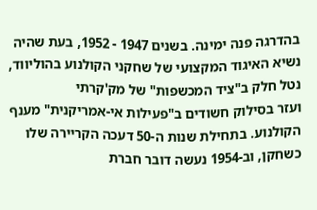בהדרגה פנה ימינה. בשנים 1947 - 1952, בעת שהיה נשיא האיגוד המקצועי של שחקני הקולנוע בהוליווד, נטל חלק ב"ציד המכשפות" של מק'קרתי
ועזר בסילוק חשודים ב"פעילות אי-אמריקנית" מענף הקולנוע. בתחילת שנות ה-50 דעכה הקריירה שלו כשחקן, וב-1954 נעשה דובר חברת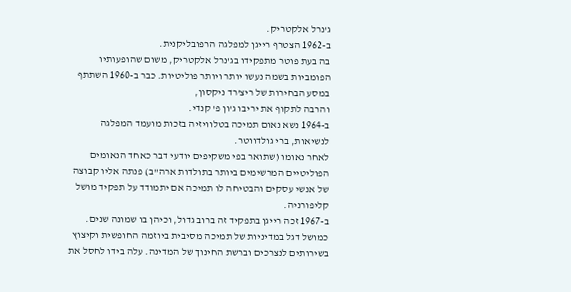ג'נרל אלקטריק.
ב-1962 הצטרף רייגן למפלגה הרפובליקנית.
בה בעת פוטר מתפקידו בג'נרל אלקטריק, משום שהופעותיו הפומביות בשמה נעשו יותר ויותר פוליטיות. כבר ב-1960 השתתף במסע הבחירות של ריצ'רד ניקסון,
והרבה לתקוף את יריבו ג'ון פ' קנדי.
ב-1964 נשא נאום תמיכה בטלוויזיה בזכות מועמד המפלגה לנשיאות, ברי גולדווטר.
לאחר נאומו (שתואר בפי משקיפים יודעי דבר כאחד הנאומים הפוליטיים המרשימים ביותר בתולדות ארה"ב) פנתה אליו קבוצה של אנשי עסקים והבטיחה לו תמיכה אם יתמודד על תפקיד מושל קליפורניה.
ב-1967 זכה רייגן בתפקיד זה ברוב גדול, וכיהן בו שמונה שנים. כמושל דגל במדיניות של תמיכה מסיבית ביוזמה החופשית וקיצוץ בשירותים לנצרכים וברשת החינוך של המדינה. עלה בידו לחסל את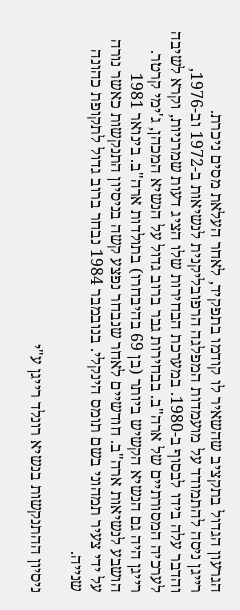הגרעון הגדול בתקציב שהשאיר לו קודמו בתפקיד, לאחר העלאת מסים ניכרת.
רייגן ניסה להתמודד על מועמדות המפלגה הרפובליקנית לנשיאות ב-1972 וב-1976, והדבר עלה בידו לבסוף ב-1980. במערכת הבחירות שלו הציג דעות שמרניות, וקרא לשיבה לערכיה המסורתיים של ארה"ב. בבחירות גבר ברוב גדול על הנשיא המכהן, ג'ימי קרטר.
רייגן היה גם הנשיא הקשיש ביותר (בן 69 בהיבחרו) בתולדות ארה"ב. בינואר 1981 הושבע לנשיאות ארה"ב. חודשיים לאחר שנבחר נפצע קשה בניסיון התנקשות כאשר נורה על ידי צעיר תמהוני בשם תומס הינקלי. בנובמבר 1984 נבחר ברוב גדול לתקופת כהונה שנייה.

ניסיון ההתנקשות בנשיא רונלד רייגן ע"י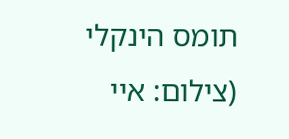תומס הינקלי (צילום: איי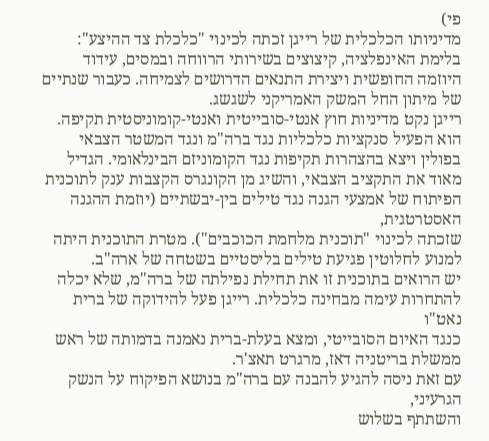פי)
מדיניותו הכלכלית של רייגן זכתה לכינוי "כלכלת צד ההיצע": בלימת האינפלציה, קיצוצים בשירותי הרווחה ובמסים, עידוד היוזמה החופשית ויצירת התנאים הדרושים לצמיחה. כעבור שנתיים של מיתון החל המשק האמריקני לשגשג.
רייגן נקט מדיניות חוץ אנטי-סובייטית ואנטי-קומוניסטית תקיפה. הוא הפעיל סנקציות כלכליות נגד ברה"מ ונגד המשטר הצבאי בפולין ויצא בהצהרות תקיפות נגד הקומוניזם הבינלאומי. הגדיל מאוד את התקציב הצבאי, והשיג מן הקונגרס הקצבות ענק לתוכנית הפיתוח של אמצעי הגנה נגד טילים בין-יבשתיים (יוזמת ההגנה האסטרטגית,
שזכתה לכינוי "תוכנית מלחמת הכוכבים"). מטרת התוכנית היתה למנוע לחלוטין פגיעת טילים בליסטיים בשטחה של ארה"ב.
יש הרואים בתוכנית זו את תחילת נפילתה של ברה"מ, שלא יכלה להתחרות עימה מבחינה כלכלית. רייגן פעל להידוקה של ברית נאט"ו
כנגד האיום הסובייטי, ומצא בעלת-ברית נאמנה בדמותה של ראש ממשלת בריטניה דאז, מרגרט תאצ'ר.
עם זאת ניסה להגיע להבנה עם ברה"מ בנושא הפיקוח על הנשק הגרעיני,
והשתתף בשלוש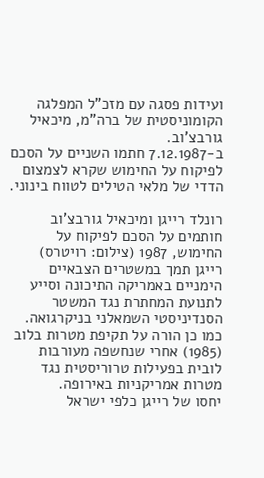ועידות פסגה עם מזכ"ל המפלגה הקומוניסטית של ברה"מ, מיכאיל גורבצ'וב.
ב-7.12.1987 חתמו השניים על הסכם לפיקוח על החימוש שקרא לצמצום הדדי של מלאי הטילים לטווח בינוני.

רונלד רייגן ומיכאיל גורבצ'וב חותמים על הסכם לפיקוח על החימוש, 1987 (צילום: רויטרס)
רייגן תמך במשטרים הצבאיים הימניים באמריקה התיכונה וסייע לתנועת המחתרת נגד המשטר הסנדיניסטי השמאלני בניקרגואה.
כמו כן הורה על תקיפת מטרות בלוב (1985) אחרי שנחשפה מעורבות לובית בפעילות טרוריסטית נגד מטרות אמריקניות באירופה.
יחסו של רייגן כלפי ישראל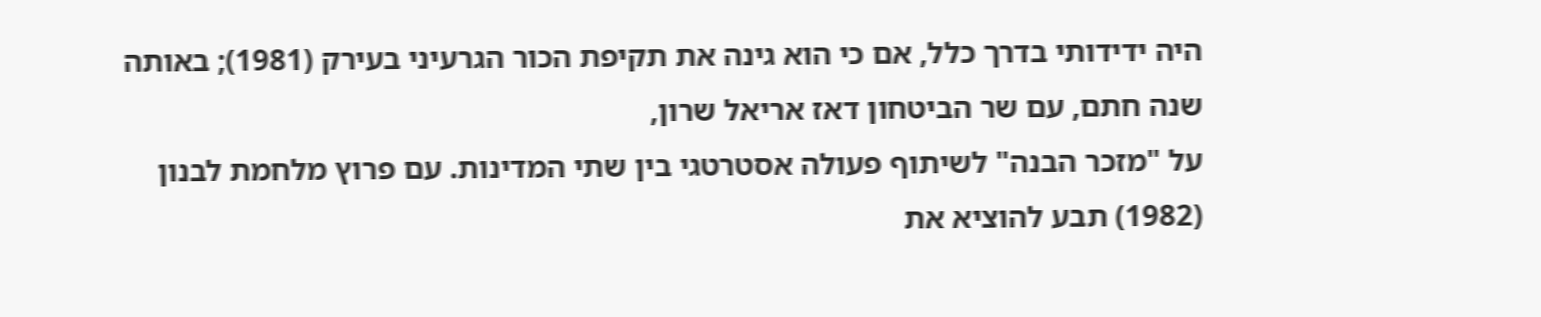היה ידידותי בדרך כלל, אם כי הוא גינה את תקיפת הכור הגרעיני בעירק (1981); באותה שנה חתם, עם שר הביטחון דאז אריאל שרון,
על "מזכר הבנה" לשיתוף פעולה אסטרטגי בין שתי המדינות. עם פרוץ מלחמת לבנון
(1982) תבע להוציא את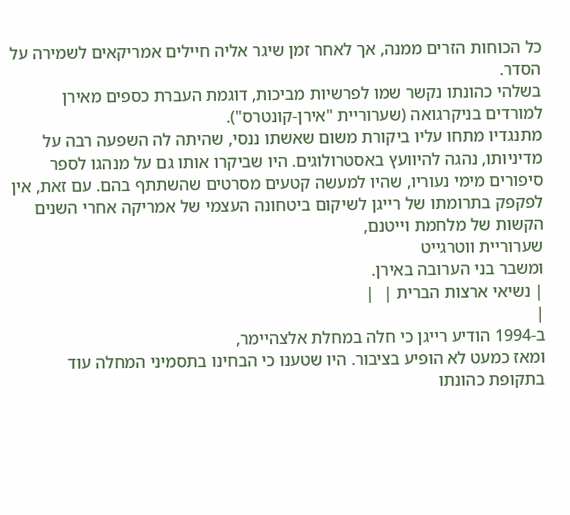כל הכוחות הזרים ממנה, אך לאחר זמן שיגר אליה חיילים אמריקאים לשמירה על הסדר.
בשלהי כהונתו נקשר שמו לפרשיות מביכות, דוגמת העברת כספים מאירן למורדים בניקרגואה (שערוריית "אירן-קונטרס").
מתנגדיו מתחו עליו ביקורת משום שאשתו ננסי, שהיתה לה השפעה רבה על מדיניותו, נהגה להיוועץ באסטרולוגים. היו שביקרו אותו גם על מנהגו לספר סיפורים מימי נעוריו, שהיו למעשה קטעים מסרטים שהשתתף בהם. עם זאת, אין לפקפק בתרומתו של רייגן לשיקום ביטחונה העצמי של אמריקה אחרי השנים הקשות של מלחמת וייטנם,
שערוריית ווטרגייט
ומשבר בני הערובה באירן.
| נשיאי ארצות הברית |  |
|
ב-1994 הודיע רייגן כי חלה במחלת אלצהיימר,
ומאז כמעט לא הופיע בציבור. היו שטענו כי הבחינו בתסמיני המחלה עוד בתקופת כהונתו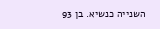השנייה כנשיא. בן 93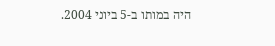היה במותו ב-5 ביוני 2004.